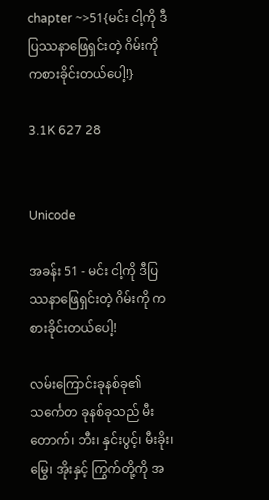chapter ~>51{မင်း ငါ့ကို ဒီပြဿနာဖြေရှင်းတဲ့ ဂိမ်းကို ကစားခိုင်းတယ်ပေါ့!}

3.1K 627 28


Unicode

အခန်း 51 - မင်း ငါ့ကို ဒီပြဿနာဖြေရှင်းတဲ့ ဂိမ်းကို ကစားခိုင်းတယ်ပေါ့!

လမ်းကြောင်းခုနစ်ခု၏ သင်္ကေတ ခုနစ်ခုသည် မီးတောက်၊ ဘီး၊ နှင်းပွင့်၊ မီးခိုး၊ မြွေ၊ အိုးနှင့် ကြွက်တို့ကို အ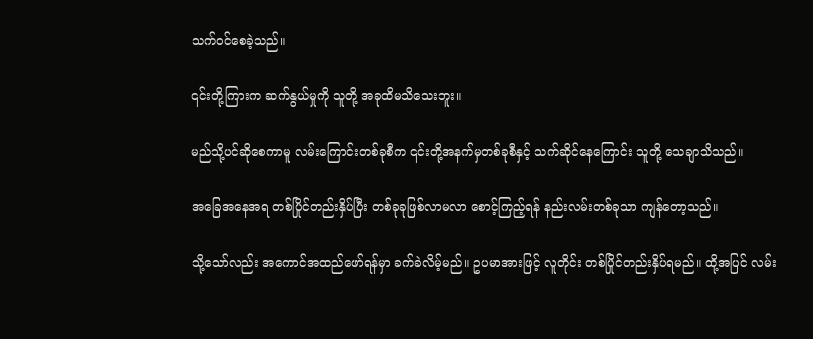သက်ဝင်စေခဲ့သည်။

၎င်းတို့ကြားက ဆက်နွယ်မှုကို သူတို့ အခုထိမသိသေးဘူး။

မည်သို့ပင်ဆိုစေကာမူ လမ်းကြောင်းတစ်ခုစီက ၎င်းတို့အနက်မှတစ်ခုစီနှင့် သက်ဆိုင်နေကြောင်း သူတို့ သေချာသိသည်။

အခြေအနေအရ တစ်ပြိုင်တည်းနှိပ်ပြီး တစ်ခုခုဖြစ်လာမလာ စောင့်ကြည့်ရန် နည်းလမ်းတစ်ခုသာ ကျန်တော့သည်။

သို့သော်လည်း အကောင်အထည်ဖော်ရန်မှာ ခက်ခဲလိမ့်မည်။ ဥပမာအားဖြင့် လူတိုင်း တစ်ပြိုင်တည်းနှိပ်ရမည်။ ထို့အပြင် လမ်း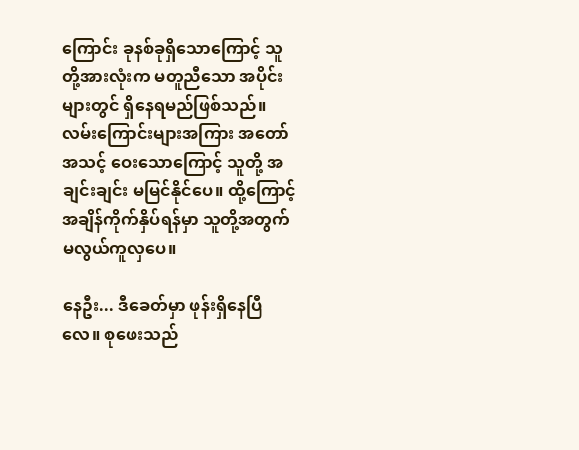ကြောင်း ခုနစ်ခုရှိသောကြောင့် သူတို့အားလုံးက မတူညီသော အပိုင်းများတွင် ရှိနေရမည်ဖြစ်သည်။ လမ်းကြောင်းများအကြား အတော်အသင့် ဝေးသောကြောင့် သူတို့ အချင်းချင်း မမြင်နိုင်ပေ။ ထို့ကြောင့် အချိန်ကိုက်နှိပ်ရန်မှာ သူတို့အတွက် မလွယ်ကူလှပေ။

နေဦး... ဒီခေတ်မှာ ဖုန်းရှိနေပြီလေ။ စုဖေးသည်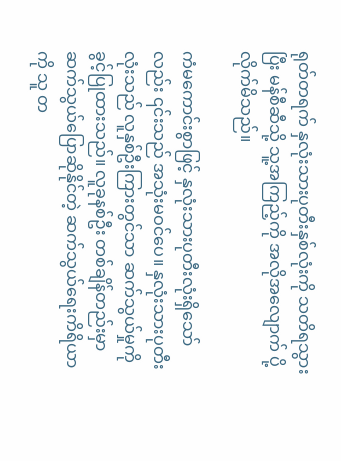ရုတ်တရက် နှလုံးသားပုတီးနှစ်လုံးကို သတိရသွားပြီး မန်စီဆီသို့ သူ့အကြည့်ကို အလိုအလျောက် ပို့လိုက်မိသည်။

ကံမကောင်းစွာဖြင့် နှလုံးသားပုတီးလုံးရှိသော်လည်း ၎င်းသည် အသုံးမဝင်ပေ။ နှလုံးသားပုတီးလုံးသည် လူနှစ်ဦးကြားတွင်သာ ဆက်သွယ်မှုကို ခွင့်ပြုထားသည်။ လူခုနစ်ဦး တစ်ချိန်တည်းမှာ ဆက်သွယ်ပြောဆိုနိုင်တဲ့ ဆက်သွယ်ရေးကိရိယာကို သူ တ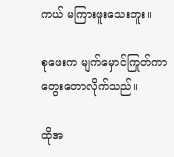ကယ် မကြားဖူးသေးဘူး။

စုဖေးက မျက်မှောင်ကြုတ်ကာ တွေးတောလိုက်သည်။

ထိုအ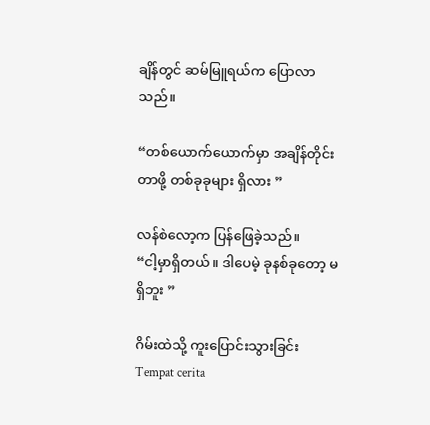ချိန်တွင် ဆမ်မြူရယ်က ပြောလာသည်။

“တစ်ယောက်ယောက်မှာ အချိန်တိုင်းတာဖို့ တစ်ခုခုများ ရှိလား ”

လန်စဲလော့က ပြန်ဖြေခဲ့သည်။
“ငါ့မှာရှိတယ်။ ဒါပေမဲ့ ခုနစ်ခုတော့ မရှိဘူး ”

ဂိမ်းထဲသို့ ကူးပြောင်းသွားခြင်းTempat cerita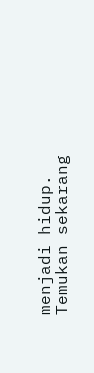menjadi hidup. Temukan sekarang